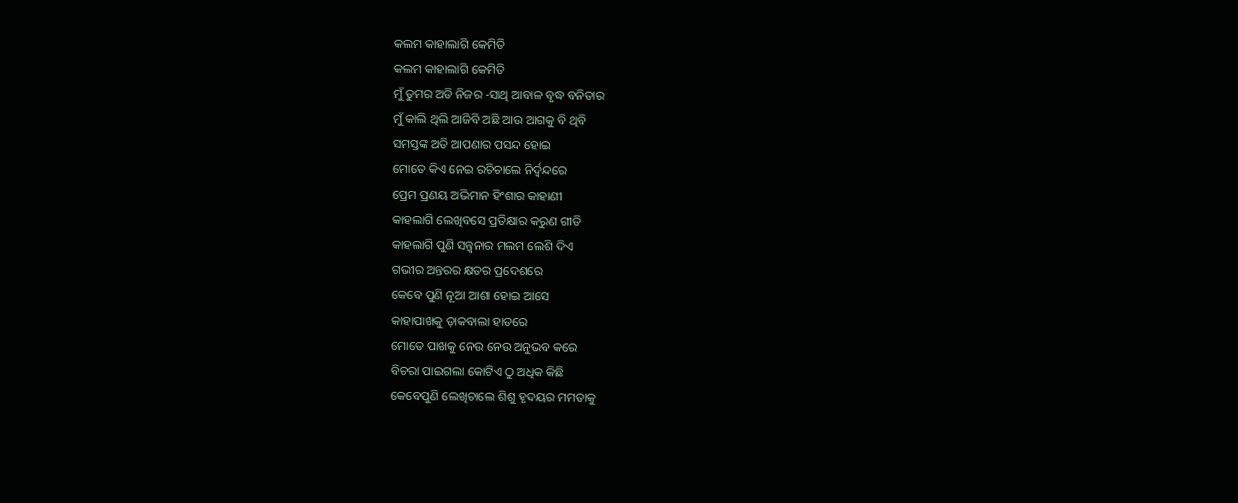କଲମ କାହାଲାଗି କେମିତି
କଲମ କାହାଲାଗି କେମିତି
ମୁଁ ତୁମର ଅତି ନିଜର -ସାଥି ଆବାଳ ବୃଦ୍ଧ ବନିତାର
ମୁଁ କାଲି ଥିଲି ଆଜିବି ଅଛି ଆଉ ଆଗକୁ ବି ଥିବି
ସମସ୍ତଙ୍କ ଅତି ଆପଣାର ପସନ୍ଦ ହୋଇ
ମୋତେ କିଏ ନେଇ ରଚିଚାଲେ ନିର୍ଦ୍ୱନ୍ଦରେ
ପ୍ରେମ ପ୍ରଣୟ ଅଭିମାନ ହିଂଶାର କାହାଣୀ
କାହଲାଗି ଲେଖିବସେ ପ୍ରତିକ୍ଷାର କରୁଣ ଗୀତି
କାହଲାଗି ପୁଣି ସନ୍ତ୍ବନାର ମଲମ ଲେଶି ଦିଏ
ଗଭୀର ଅନ୍ତରର କ୍ଷତର ପ୍ରଦେଶରେ
କେବେ ପୁଣି ନୂଆ ଆଶା ହୋଇ ଆସେ
କାହାପାଖକୁ ଡ଼ାକବାଲା ହାତରେ
ମୋତେ ପାଖକୁ ନେଉ ନେଉ ଅନୁଭବ କରେ
ବିଚରା ପାଇଗଲା କୋଟିଏ ଠୁ ଅଧିକ କିଛି
କେବେପୁଣି ଲେଖିଚାଲେ ଶିଶୁ ହୃଦୟର ମମତାକୁ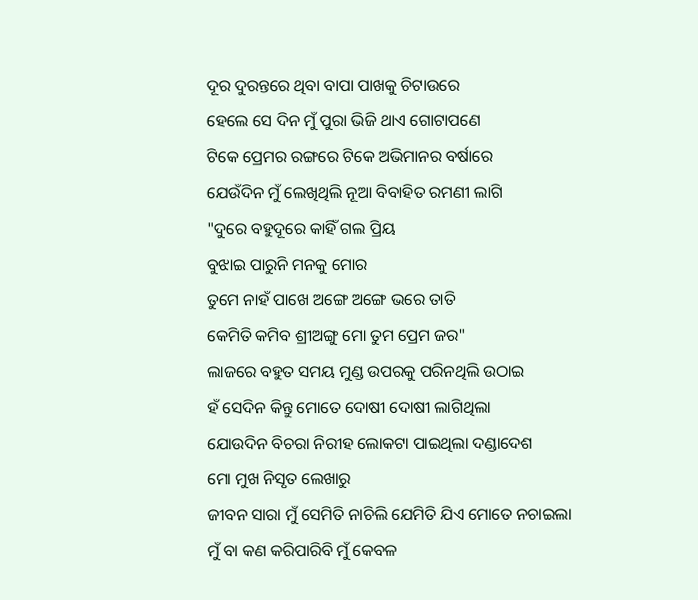ଦୂର ଦୁରନ୍ତରେ ଥିବା ବାପା ପାଖକୁ ଚିଟାଉରେ
ହେଲେ ସେ ଦିନ ମୁଁ ପୁରା ଭିଜି ଥାଏ ଗୋଟାପଣେ
ଟିକେ ପ୍ରେମର ରଙ୍ଗରେ ଟିକେ ଅଭିମାନର ବର୍ଷାରେ
ଯେଉଁଦିନ ମୁଁ ଲେଖିଥିଲି ନୂଆ ବିବାହିତ ରମଣୀ ଲାଗି
"ଦୁରେ ବହୁଦୂରେ କାହିଁ ଗଲ ପ୍ରିୟ
ବୁଝାଇ ପାରୁନି ମନକୁ ମୋର
ତୁମେ ନାହଁ ପାଖେ ଅଙ୍ଗେ ଅଙ୍ଗେ ଭରେ ତାତି
କେମିତି କମିବ ଶ୍ରୀଅଙ୍ଗୁ ମୋ ତୁମ ପ୍ରେମ ଜର"
ଲାଜରେ ବହୁତ ସମୟ ମୁଣ୍ଡ ଉପରକୁ ପରିନଥିଲି ଉଠାଇ
ହଁ ସେଦିନ କିନ୍ତୁ ମୋତେ ଦୋଷୀ ଦୋଷୀ ଲାଗିଥିଲା
ଯୋଉଦିନ ବିଚରା ନିରୀହ ଲୋକଟା ପାଇଥିଲା ଦଣ୍ଡାଦେଶ
ମୋ ମୁଖ ନିସୃତ ଲେଖାରୁ
ଜୀବନ ସାରା ମୁଁ ସେମିତି ନାଚିଲି ଯେମିତି ଯିଏ ମୋତେ ନଚାଇଲା
ମୁଁ ବା କଣ କରିପାରିବି ମୁଁ କେବଳ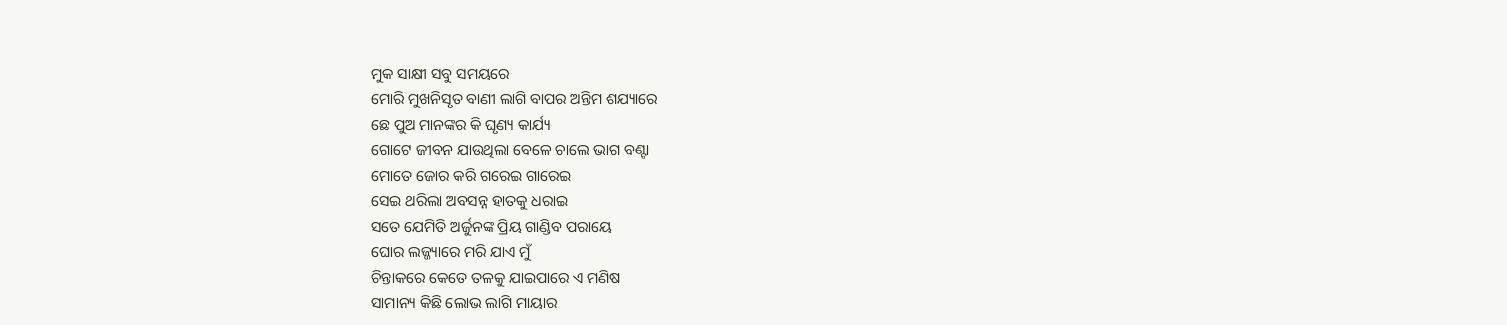ମୁକ ସାକ୍ଷୀ ସବୁ ସମୟରେ
ମୋରି ମୁଖନିସୃତ ବାଣୀ ଲାଗି ବାପର ଅନ୍ତିମ ଶଯ୍ୟାରେ
ଛେ ପୁଅ ମାନଙ୍କର କି ଘୃଣ୍ୟ କାର୍ଯ୍ୟ
ଗୋଟେ ଜୀବନ ଯାଉଥିଲା ବେଳେ ଚାଲେ ଭାଗ ବଣ୍ଟା
ମୋତେ ଜୋର କରି ଗରେଇ ଗାରେଇ
ସେଇ ଥରିଲା ଅବସନ୍ନ ହାତକୁ ଧରାଇ
ସତେ ଯେମିତି ଅର୍ଜୁନଙ୍କ ପ୍ରିୟ ଗାଣ୍ଡିବ ପରାୟେ
ଘୋର ଲଜ୍ଜ୍ୟାରେ ମରି ଯାଏ ମୁଁ
ଚିନ୍ତାକରେ କେତେ ତଳକୁ ଯାଇପାରେ ଏ ମଣିଷ
ସାମାନ୍ୟ କିଛି ଲୋଭ ଲାଗି ମାୟାର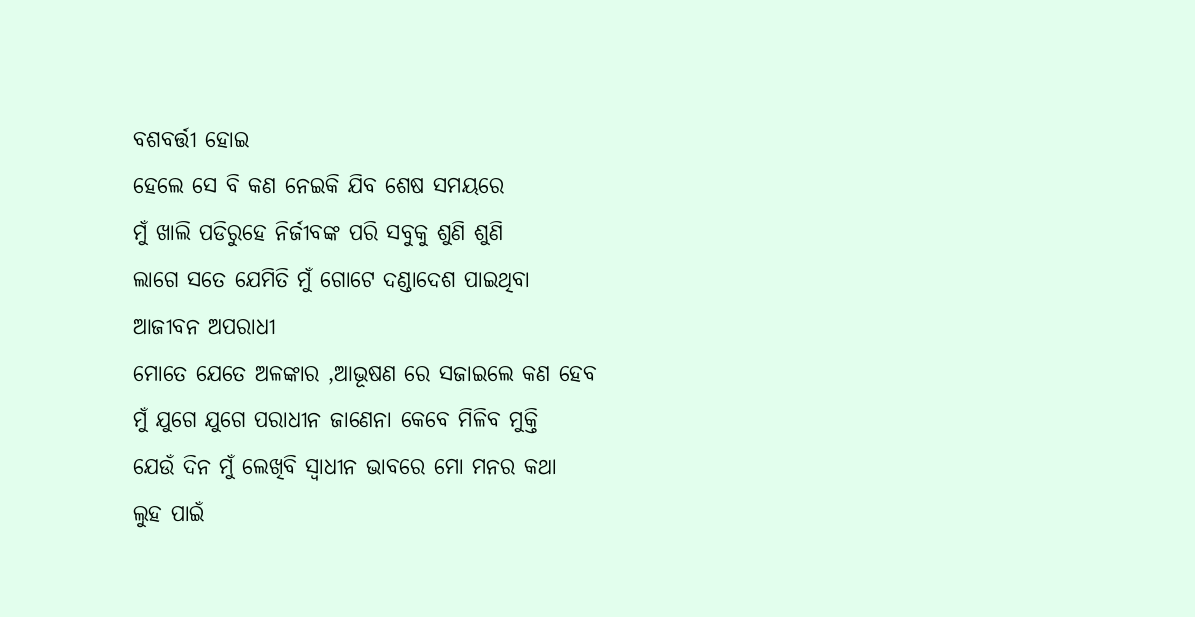ବଶବର୍ତ୍ତୀ ହୋଇ
ହେଲେ ସେ ବି କଣ ନେଇକି ଯିବ ଶେଷ ସମୟରେ
ମୁଁ ଖାଲି ପଡିରୁହେ ନିର୍ଜୀବଙ୍କ ପରି ସବୁକୁ ଶୁଣି ଶୁଣି
ଲାଗେ ସତେ ଯେମିତି ମୁଁ ଗୋଟେ ଦଣ୍ଡାଦେଶ ପାଇଥିବା
ଆଜୀବନ ଅପରାଧୀ
ମୋତେ ଯେତେ ଅଳଙ୍କାର ,ଆଭୂଷଣ ରେ ସଜାଇଲେ କଣ ହେବ
ମୁଁ ଯୁଗେ ଯୁଗେ ପରାଧୀନ ଜାଣେନା କେବେ ମିଳିବ ମୁକ୍ତି
ଯେଉଁ ଦିନ ମୁଁ ଲେଖିବି ସ୍ୱାଧୀନ ଭାବରେ ମୋ ମନର କଥା
ଲୁହ ପାଇଁ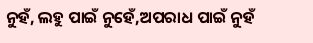ନୁହଁ, ଲହୁ ପାଇଁ ନୁହେଁ,ଅପରାଧ ପାଇଁ ନୁହଁ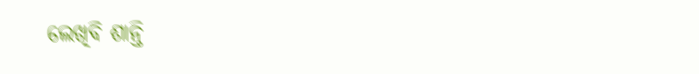ଲେଖିବି ଶାନ୍ତି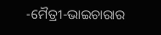-ମୈତ୍ରୀ-ଭାଇଚାରାର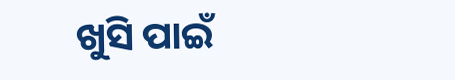ଖୁସି ପାଇଁ